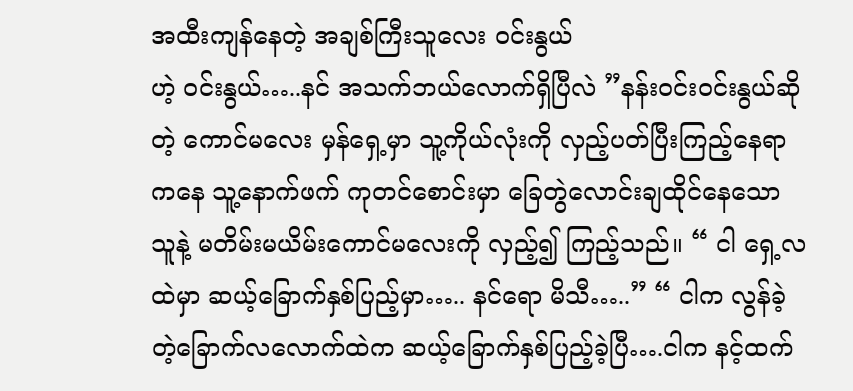အထီးကျန်နေတဲ့ အချစ်ကြီးသူလေး ဝင်းနွယ်
ဟဲ့ ဝင်းနွယ်…..နင် အသက်ဘယ်လောက်ရှိပြီလဲ ”နန်းဝင်းဝင်းနွယ်ဆိုတဲ့ ကောင်မလေး မှန်ရှေ့မှာ သူ့ကိုယ်လုံးကို လှည့်ပတ်ပြီးကြည့်နေရာကနေ သူ့နောက်ဖက် ကုတင်စောင်းမှာ ခြေတွဲလောင်းချထိုင်နေသော သူနဲ့ မတိမ်းမယိမ်းကောင်မလေးကို လှည့်၍ ကြည့်သည်။ “ ငါ ရှေ့လထဲမှာ ဆယ့်ခြောက်နှစ်ပြည့်မှာ….. နင်ရော မိသီ…..” “ ငါက လွန်ခဲ့တဲ့ခြောက်လလောက်ထဲက ဆယ့်ခြောက်နှစ်ပြည့်ခဲ့ပြီ….ငါက နင့်ထက်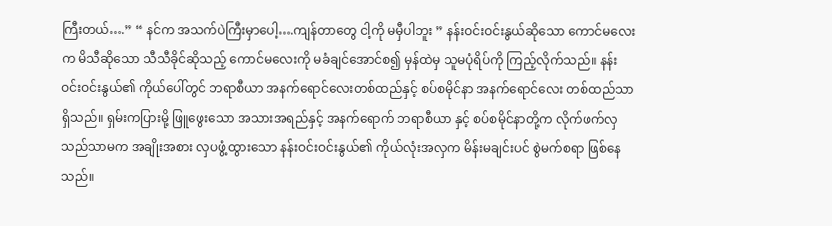ကြီးတယ်….” “ နင်က အသက်ပဲကြီးမှာပေါ့….ကျန်တာတွေ ငါ့ကို မမှီပါဘူး ” နန်းဝင်းဝင်းနွယ်ဆိုသော ကောင်မလေးက မိသီဆိုသော သီသီခိုင်ဆိုသည့် ကောင်မလေးကို မခံချင်အောင်စ၍ မှန်ထဲမှ သူမပုံရိပ်ကို ကြည့်လိုက်သည်။ နန်းဝင်းဝင်းနွယ်၏ ကိုယ်ပေါ်တွင် ဘရာစီယာ အနက်ရောင်လေးတစ်ထည်နှင့် စပ်စမိုင်နာ အနက်ရောင်လေး တစ်ထည်သာရှိသည်။ ရှမ်းကပြားမို့ ဖြူဖွေးသော အသားအရည်နှင့် အနက်ရောက် ဘရာစီယာ နှင့် စပ်စမိုင်နာတို့က လိုက်ဖက်လှသည်သာမက အချိုးအစား လှပဖွံ့ထွားသော နန်းဝင်းဝင်းနွယ်၏ ကိုယ်လုံးအလှက မိန်းမချင်းပင် စွဲမက်စရာ ဖြစ်နေသည်။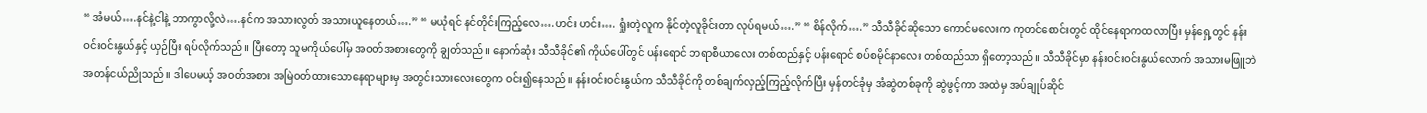“ အံမယ်….နင်နဲ့ငါနဲ့ ဘာကွာလို့လဲ….နင်က အသားလွတ် အသားယူနေတယ်….” “ မယုံရင် နင်တိုင်းကြည့်လေ….ဟင်း ဟင်း…. ရှုံးတဲ့လူက နိုင်တဲ့လူခိုင်းတာ လုပ်ရမယ်….” “ စိန်လိုက်….” သီသီခိုင်ဆိုသော ကောင်မလေးက ကုတင်စောင်းတွင် ထိုင်နေရာကထလာပြီး မှန်ရှေ့တွင် နန်းဝင်းဝင်းနွယ်နှင့် ယှဉ်ပြီး ရပ်လိုက်သည်။ ပြီးတော့ သူမကိုယ်ပေါ်မှ အဝတ်အစားတွေကို ချွတ်သည်။ နောက်ဆုံး သီသီခိုင်၏ ကိုယ်ပေါ်တွင် ပန်းရောင် ဘရာစီယာလေး တစ်ထည်နှင့် ပန်းရောင် စပ်စမိုင်နာလေး တစ်ထည်သာ ရှိတော့သည်။ သီသီခိုင်မှာ နန်းဝင်းဝင်းနွယ်လောက် အသားမဖြူဘဲ အတန်ငယ်ညိုသည်။ ဒါပေမယ့် အဝတ်အစား အမြဲဝတ်ထားသောနေရာများမှ အတွင်းသားလေးတွေက ဝင်း၍နေသည်။ နန်းဝင်းဝင်းနွယ်က သီသီခိုင်ကို တစ်ချက်လှည့်ကြည့်လိုက်ပြီး မှန်တင်ခုံမှ အံဆွဲတစ်ခုကို ဆွဲဖွင့်ကာ အထဲမှ အပ်ချုပ်ဆိုင်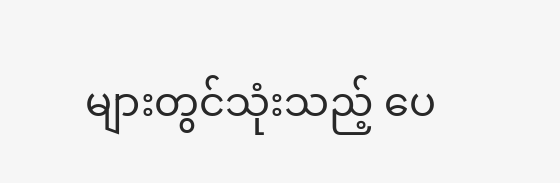များတွင်သုံးသည့် ပေ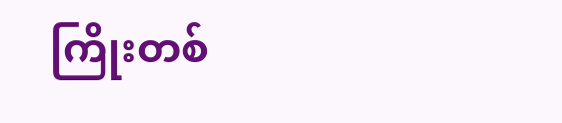ကြိုးတစ်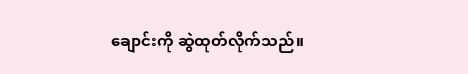ချောင်းကို ဆွဲထုတ်လိုက်သည်။